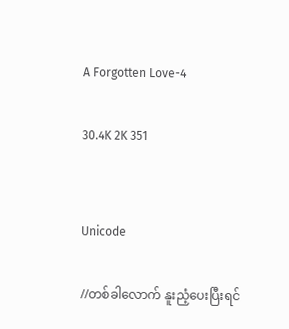A Forgotten Love-4

30.4K 2K 351


Unicode

//တစ်ခါလောက် နူးညံ့ပေးပြီးရင်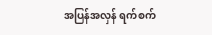အပြန်အလှန် ရက်စက်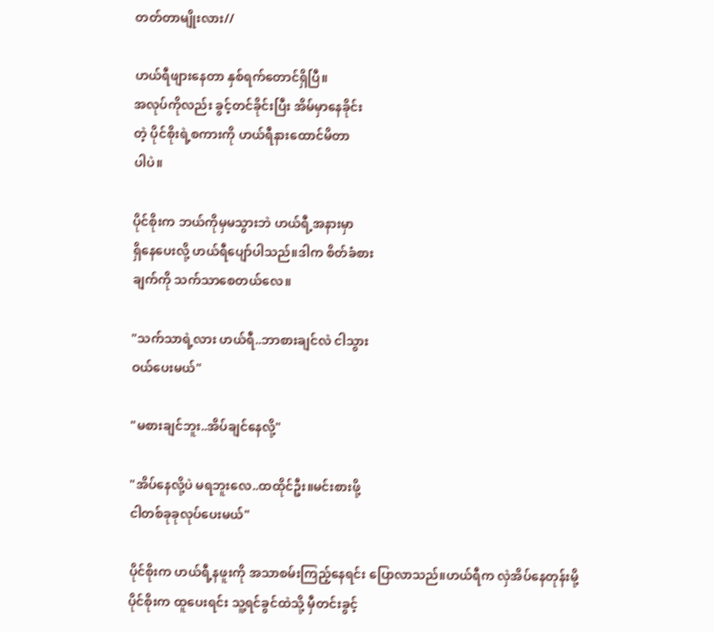တတ်တာမျိုးလား//

ဟယ်ရီဖျားနေတာ နှစ်ရက်တောင်ရှိပြီ။
အလုပ်ကိုလည်း ခွင့်တင်ခိုင်းပြီး အိမ်မှာနေခိုင်း
တဲ့ ပိုင်စိုးရဲ့စကားကို ဟယ်ရီနားထောင်မိတာ
ပါပဲ။

ပိုင်စိုးက ဘယ်ကိုမှမသွားဘဲ ဟယ်ရီ့အနားမှာ
ရှိနေပေးလို့ ဟယ်ရီပျော်ပါသည်။ဒါက စိတ်ခံစား
ချက်ကို သက်သာစေတယ်လေ။

"သက်သာရဲ့လား ဟယ်ရီ..ဘာစားချင်လဲ ငါသွား
ဝယ်ပေးမယ်"

"မစားချင်ဘူး..အိပ်ချင်နေလို့"

"အိပ်နေလို့ပဲ မရဘူးလေ..ထထိုင်ဦး။မင်းစားဖို့
ငါတစ်ခုခုလုပ်ပေးမယ်"

ပိုင်စိုးက ဟယ်ရီ့နဖူးကို အသာစမ်းကြည့်နေရင်း ပြောလာသည်။ဟယ်ရီက လှဲအိပ်နေတုန်းမို့
ပိုင်စိုးက ထူပေးရင်း သူ့ရင်ခွင်ထဲသို့ မှီတင်းခွင့်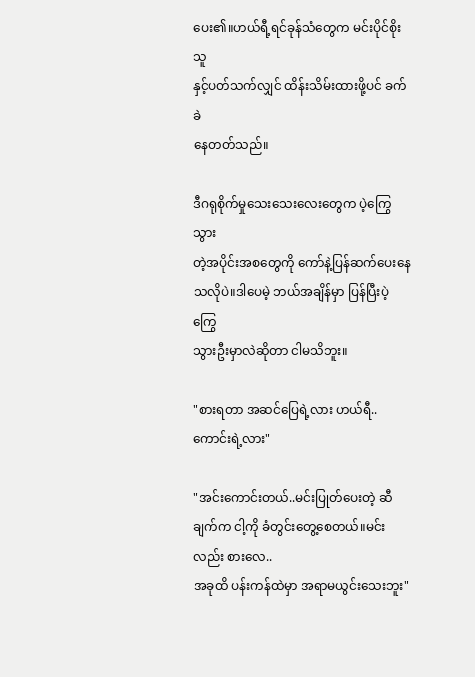ပေး၏။ဟယ်ရီ့ရင်ခုန်သံတွေက မင်းပိုင်စိုးသူ
နှင့်ပတ်သက်လျှင် ထိန်းသိမ်းထားဖို့ပင် ခက်ခဲ
နေတတ်သည်။

ဒီဂရုစိုက်မှုသေးသေးလေးတွေက ပဲ့ကြွေသွား
တဲ့အပိုင်းအစတွေကို ကော်နဲ့ပြန်ဆက်ပေးနေ
သလိုပဲ။ဒါပေမဲ့ ဘယ်အချိန်မှာ ပြန်ပြီးပဲ့ကြွေ
သွားဦးမှာလဲဆိုတာ ငါမသိဘူး။

"စားရတာ အဆင်ပြေရဲ့လား ဟယ်ရီ..
ကောင်းရဲ့လား"

"အင်းကောင်းတယ်..မင်းပြုတ်ပေးတဲ့ ဆီချက်က ငါ့ကို ခံတွင်းတွေ့စေတယ်။မင်းလည်း စားလေ..
အခုထိ ပန်းကန်ထဲမှာ အရာမယွင်းသေးဘူး"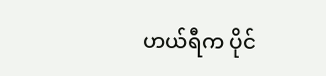ဟယ်ရီက ပိုင်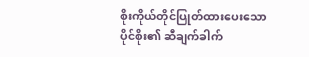စိုးကိုယ်တိုင်ပြုတ်ထားပေးသော
ပိုင်စိုး၏ ဆီချက်ခါက်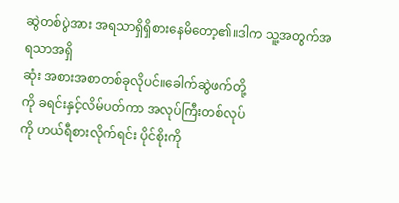ဆွဲတစ်ပွဲအား အရသာရှိရှိစားနေမိတော့၏။ဒါက သူ့အတွက်အရသာအရှိ
ဆုံး အစားအစာတစ်ခုလိုပင်။ခေါက်ဆွဲဖက်တို့
ကို ခရင်းနှင့်လိမ်ပတ်ကာ အလုပ်ကြီးတစ်လုပ်
ကို ဟယ်ရီစားလိုက်ရင်း ပိုင်စိုးကို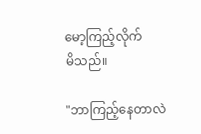မော့ကြည့်လိုက်
မိသည်။

"ဘာကြည့်နေတာလဲ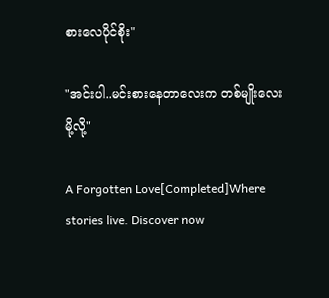စားလေပိုင်စိုး"

"အင်းပါ..မင်းစားနေတာလေးက တစ်မျိုးလေး
မို့လို့"

A Forgotten Love[Completed]Where stories live. Discover now